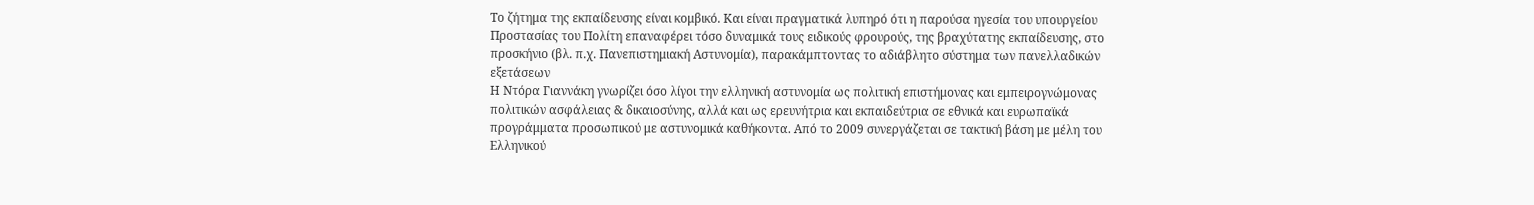Το ζήτημα της εκπαίδευσης είναι κομβικό. Και είναι πραγματικά λυπηρό ότι η παρούσα ηγεσία του υπουργείου Προστασίας του Πολίτη επαναφέρει τόσο δυναμικά τους ειδικούς φρουρούς, της βραχύτατης εκπαίδευσης, στο προσκήνιο (βλ. π.χ. Πανεπιστημιακή Αστυνομία), παρακάμπτοντας το αδιάβλητο σύστημα των πανελλαδικών εξετάσεων
Η Ντόρα Γιαννάκη γνωρίζει όσο λίγοι την ελληνική αστυνομία ως πολιτική επιστήμονας και εμπειρογνώμονας πολιτικών ασφάλειας & δικαιοσύνης, αλλά και ως ερευνήτρια και εκπαιδεύτρια σε εθνικά και ευρωπαϊκά προγράμματα προσωπικού με αστυνομικά καθήκοντα. Από το 2009 συνεργάζεται σε τακτική βάση με μέλη του Ελληνικού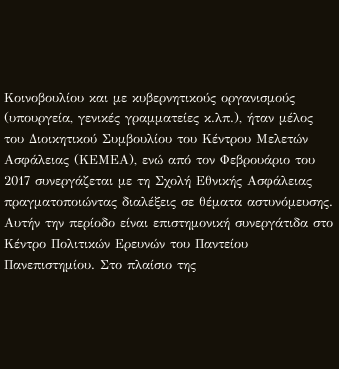Κοινοβουλίου και με κυβερνητικούς οργανισμούς (υπουργεία, γενικές γραμματείες κ.λπ.), ήταν μέλος του Διοικητικού Συμβουλίου του Κέντρου Μελετών Ασφάλειας (ΚΕΜΕΑ), ενώ από τον Φεβρουάριο του 2017 συνεργάζεται με τη Σχολή Εθνικής Ασφάλειας πραγματοποιώντας διαλέξεις σε θέματα αστυνόμευσης.
Αυτήν την περίοδο είναι επιστημονική συνεργάτιδα στο Κέντρο Πολιτικών Ερευνών του Παντείου Πανεπιστημίου. Στο πλαίσιο της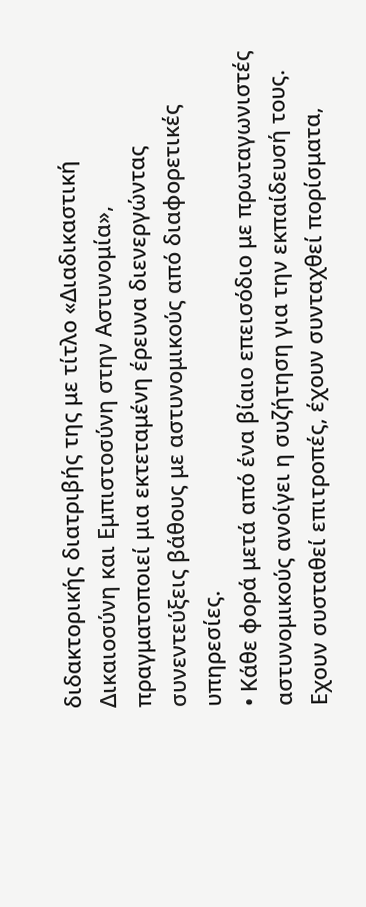διδακτορικής διατριβής της με τίτλο «Διαδικαστική Δικαιοσύνη και Εμπιστοσύνη στην Αστυνομία», πραγματοποιεί μια εκτεταμένη έρευνα διενεργώντας συνεντεύξεις βάθους με αστυνομικούς από διαφορετικές υπηρεσίες.
• Κάθε φορά μετά από ένα βίαιο επεισόδιο με πρωταγωνιστές αστυνομικούς ανοίγει η συζήτηση για την εκπαίδευσή τους. Εχουν συσταθεί επιτροπές, έχουν συνταχθεί πορίσματα,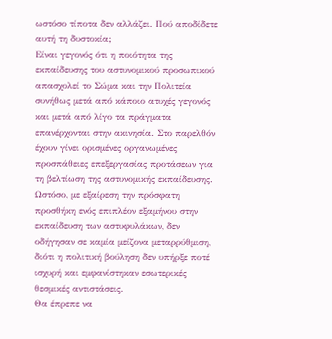ωστόσο τίποτα δεν αλλάζει. Πού αποδίδετε αυτή τη δυστοκία;
Είναι γεγονός ότι η ποιότητα της εκπαίδευσης του αστυνομικού προσωπικού απασχολεί το Σώμα και την Πολιτεία συνήθως μετά από κάποιο ατυχές γεγονός και μετά από λίγο τα πράγματα επανέρχονται στην ακινησία. Στο παρελθόν έχουν γίνει ορισμένες οργανωμένες προσπάθειες επεξεργασίας προτάσεων για τη βελτίωση της αστυνομικής εκπαίδευσης. Ωστόσο, με εξαίρεση την πρόσφατη προσθήκη ενός επιπλέον εξαμήνου στην εκπαίδευση των αστυφυλάκων, δεν οδήγησαν σε καμία μείζονα μεταρρύθμιση, διότι η πολιτική βούληση δεν υπήρξε ποτέ ισχυρή και εμφανίστηκαν εσωτερικές θεσμικές αντιστάσεις.
Θα έπρεπε να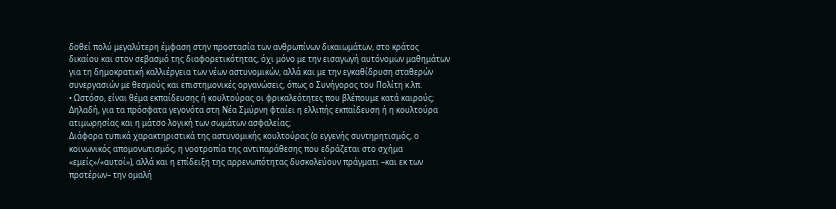δοθεί πολύ μεγαλύτερη έμφαση στην προστασία των ανθρωπίνων δικαιωμάτων, στο κράτος δικαίου και στον σεβασμό της διαφορετικότητας, όχι μόνο με την εισαγωγή αυτόνομων μαθημάτων για τη δημοκρατική καλλιέργεια των νέων αστυνομικών, αλλά και με την εγκαθίδρυση σταθερών συνεργασιών με θεσμούς και επιστημονικές οργανώσεις, όπως ο Συνήγορος του Πολίτη κ.λπ.
• Ωστόσο, είναι θέμα εκπαίδευσης ή κουλτούρας οι φρικαλεότητες που βλέπουμε κατά καιρούς; Δηλαδή, για τα πρόσφατα γεγονότα στη Νέα Σμύρνη φταίει η ελλιπής εκπαίδευση ή η κουλτούρα ατιμωρησίας και η μάτσο λογική των σωμάτων ασφαλείας;
Διάφορα τυπικά χαρακτηριστικά της αστυνομικής κουλτούρας (ο εγγενής συντηρητισμός, ο κοινωνικός απομονωτισμός, η νοοτροπία της αντιπαράθεσης που εδράζεται στο σχήμα «εμείς»/«αυτοί»), αλλά και η επίδειξη της αρρενωπότητας δυσκολεύουν πράγματι –και εκ των προτέρων– την ομαλή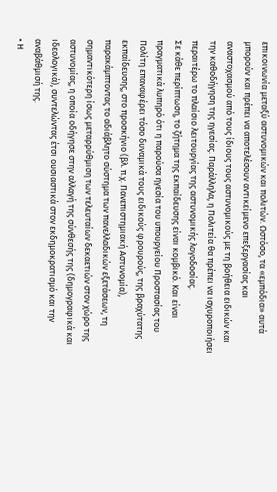επικοινωνία μεταξύ αστυνομικών και πολιτών. Ωστόσο, τα «εμπόδια» αυτά μπορούν και πρέπει να αποτελέσουν αντικείμενο επεξεργασίας και αναστοχασμού από τους ίδιους τους αστυνομικούς με τη βοήθεια ειδικών και την καθοδήγηση της ηγεσίας. Παράλληλα, η Πολιτεία θα πρέπει να ισχυροποιήσει περαιτέρω το πλαίσιο λειτουργίας της αστυνομικής λογοδοσίας.
Σε κάθε περίπτωση, το ζήτημα της εκπαίδευσης είναι κομβικό. Και είναι πραγματικά λυπηρό ότι η παρούσα ηγεσία του υπουργείου Προστασίας του Πολίτη επαναφέρει τόσο δυναμικά τους ειδικούς φρουρούς, της βραχύτατης εκπαίδευσης, στο προσκήνιο (βλ. π.χ. Πανεπιστημιακή Αστυνομία), παρακάμπτοντας το αδιάβλητο σύστημα των πανελλαδικών εξετάσεων, τη σημαντικότερη ίσως μεταρρύθμιση των τελευταίων δεκαετιών στον χώρο της αστυνομίας, η οποία οδήγησε στην αλλαγή της σύνθεσής της (δημογραφικά και ιδεολογικά), συντελώντας έτσι ουσιαστικά στον εκδημοκρατισμό και την αναβάθμισή της.
• Η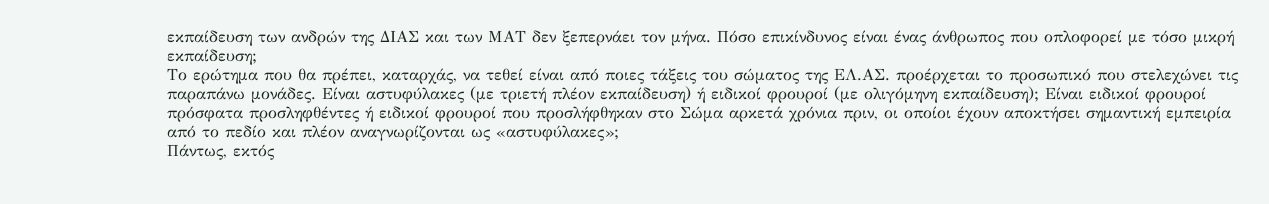εκπαίδευση των ανδρών της ΔΙΑΣ και των ΜΑΤ δεν ξεπερνάει τον μήνα. Πόσο επικίνδυνος είναι ένας άνθρωπος που οπλοφορεί με τόσο μικρή εκπαίδευση;
Το ερώτημα που θα πρέπει, καταρχάς, να τεθεί είναι από ποιες τάξεις του σώματος της ΕΛ.ΑΣ. προέρχεται το προσωπικό που στελεχώνει τις παραπάνω μονάδες. Είναι αστυφύλακες (με τριετή πλέον εκπαίδευση) ή ειδικοί φρουροί (με ολιγόμηνη εκπαίδευση); Είναι ειδικοί φρουροί πρόσφατα προσληφθέντες ή ειδικοί φρουροί που προσλήφθηκαν στο Σώμα αρκετά χρόνια πριν, οι οποίοι έχουν αποκτήσει σημαντική εμπειρία από το πεδίο και πλέον αναγνωρίζονται ως «αστυφύλακες»;
Πάντως, εκτός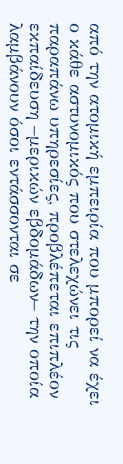από την ατομική εμπειρία που μπορεί να έχει ο κάθε αστυνομικός που στελεχώνει τις παραπάνω υπηρεσίες, προβλέπεται επιπλέον εκπαίδευση –μερικών εβδομάδων– την οποία λαμβάνουν όσοι εντάσσονται σε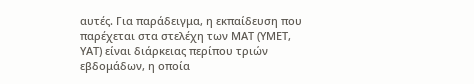αυτές. Για παράδειγμα, η εκπαίδευση που παρέχεται στα στελέχη των ΜΑΤ (ΥΜΕΤ, ΥΑΤ) είναι διάρκειας περίπου τριών εβδομάδων, η οποία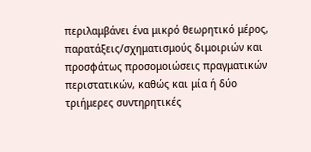περιλαμβάνει ένα μικρό θεωρητικό μέρος, παρατάξεις/σχηματισμούς διμοιριών και προσφάτως προσομοιώσεις πραγματικών περιστατικών, καθώς και μία ή δύο τριήμερες συντηρητικές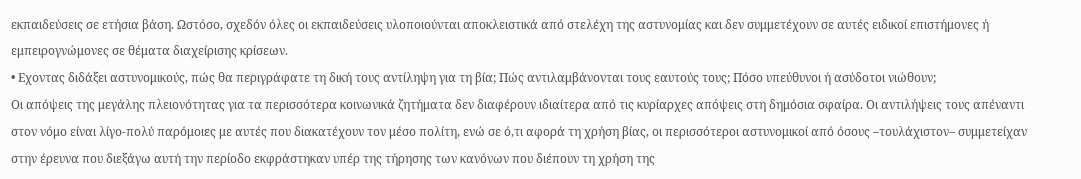εκπαιδεύσεις σε ετήσια βάση. Ωστόσο, σχεδόν όλες οι εκπαιδεύσεις υλοποιούνται αποκλειστικά από στελέχη της αστυνομίας και δεν συμμετέχουν σε αυτές ειδικοί επιστήμονες ή εμπειρογνώμονες σε θέματα διαχείρισης κρίσεων.
• Εχοντας διδάξει αστυνομικούς, πώς θα περιγράφατε τη δική τους αντίληψη για τη βία; Πώς αντιλαμβάνονται τους εαυτούς τους; Πόσο υπεύθυνοι ή ασύδοτοι νιώθουν;
Οι απόψεις της μεγάλης πλειονότητας για τα περισσότερα κοινωνικά ζητήματα δεν διαφέρουν ιδιαίτερα από τις κυρίαρχες απόψεις στη δημόσια σφαίρα. Οι αντιλήψεις τους απέναντι στον νόμο είναι λίγο-πολύ παρόμοιες με αυτές που διακατέχουν τον μέσο πολίτη, ενώ σε ό,τι αφορά τη χρήση βίας, οι περισσότεροι αστυνομικοί από όσους –τουλάχιστον– συμμετείχαν στην έρευνα που διεξάγω αυτή την περίοδο εκφράστηκαν υπέρ της τήρησης των κανόνων που διέπουν τη χρήση της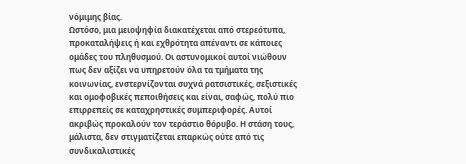νόμιμης βίας.
Ωστόσο, μια μειοψηφία διακατέχεται από στερεότυπα, προκαταλήψεις ή και εχθρότητα απέναντι σε κάποιες ομάδες του πληθυσμού. Οι αστυνομικοί αυτοί νιώθουν πως δεν αξίζει να υπηρετούν όλα τα τμήματα της κοινωνίας, ενστερνίζονται συχνά ρατσιστικές, σεξιστικές και ομοφοβικές πεποιθήσεις και είναι, σαφώς, πολύ πιο επιρρεπείς σε καταχρηστικές συμπεριφορές. Αυτοί ακριβώς προκαλούν τον τεράστιο θόρυβο. Η στάση τους, μάλιστα, δεν στιγματίζεται επαρκώς ούτε από τις συνδικαλιστικές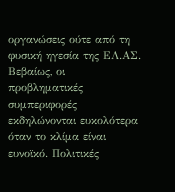οργανώσεις ούτε από τη φυσική ηγεσία της ΕΛ.ΑΣ.
Βεβαίως, οι προβληματικές συμπεριφορές εκδηλώνονται ευκολότερα όταν το κλίμα είναι ευνοϊκό. Πολιτικές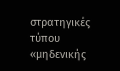στρατηγικές τύπου «μηδενικής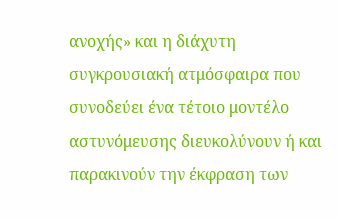ανοχής» και η διάχυτη συγκρουσιακή ατμόσφαιρα που συνοδεύει ένα τέτοιο μοντέλο αστυνόμευσης διευκολύνουν ή και παρακινούν την έκφραση των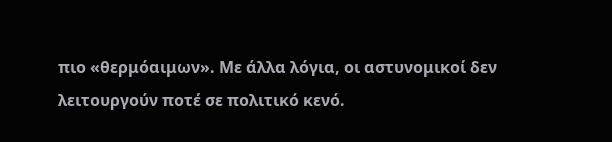πιο «θερμόαιμων». Με άλλα λόγια, οι αστυνομικοί δεν λειτουργούν ποτέ σε πολιτικό κενό.